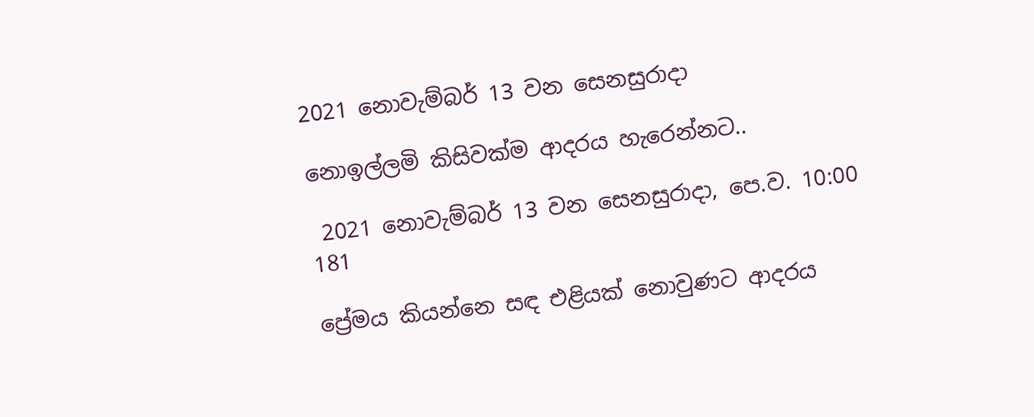2021 නොවැම්බර් 13 වන සෙනසුරාදා

නොඉල්ලමි කිසිවක්ම ආදරය හැරෙන්නට..

 2021 නොවැම්බර් 13 වන සෙනසුරාදා, පෙ.ව. 10:00 181

ප්‍රේමය කියන්නෙ සඳ එළියක් නොවුණට ආදරය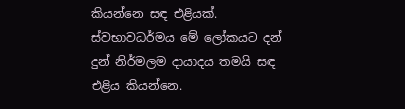කියන්නෙ සඳ එළියක්. ස්වභාවධර්මය මේ ලෝකයට දන් දුන් නිර්මලම දායාදය තමයි සඳ එළිය කියන්නෙ.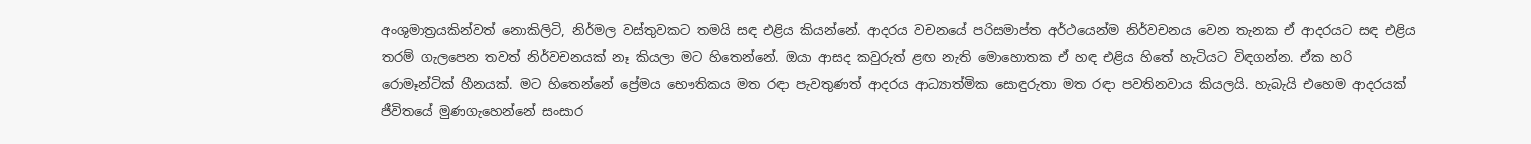අංශුමාත්‍රයකින්වත් නොකිලිටි, නිර්මල වස්තුවකට තමයි සඳ එළිය කියන්නේ. ආදරය වචනයේ පරිසමාප්ත අර්ථයෙන්ම නිර්වචනය වෙන තැනක ඒ ආදරයට සඳ එළිය තරම් ගැලපෙන තවත් නිර්වචනයක් නෑ කියලා මට හිතෙන්නේ. ඔයා ආසද කවුරුත් ළඟ නැති මොහොතක ඒ හඳ එළිය හිතේ හැටියට විඳගන්න. ඒක හරි රොමෑන්ටික් හීනයක්. මට හිතෙන්නේ ප්‍රේමය භෞතිකය මත රඳා පැවතුණත් ආදරය ආධ්‍යාත්මික සොඳුරුතා මත රඳා පවතිනවාය කියලයි. හැබැයි එහෙම ආදරයක් ජීවිතයේ මුණගැහෙන්නේ සංසාර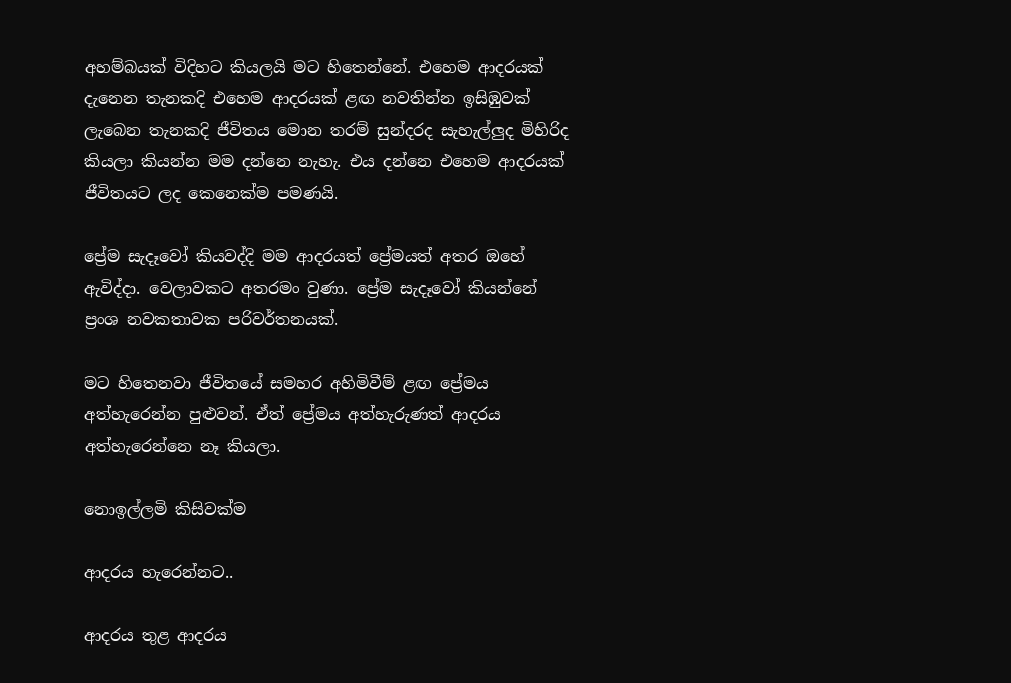අහම්බයක් විදිහට කියලයි මට හිතෙන්නේ. එහෙම ආදරයක් දැනෙන තැනකදි එහෙම ආදරයක් ළඟ නවතින්න ඉසිඹුවක් ලැබෙන තැනකදි ජීවිතය මොන තරම් සුන්දරද සැහැල්ලුද මිහිරිද කියලා කියන්න මම දන්නෙ නැහැ. එය දන්නෙ එහෙම ආදරයක් ජීවිතයට ලද කෙනෙක්ම පමණයි.

ප්‍රේම සැදෑවෝ කියවද්දි මම ආදරයත් ප්‍රේමයත් අතර ඔහේ ඇවිද්දා. වෙලාවකට අතරමං වුණා. ප්‍රේම සැදෑවෝ කියන්නේ ප්‍රංශ නවකතාවක පරිවර්තනයක්.

මට හිතෙනවා ජීවිතයේ සමහර අහිමිවීම් ළඟ ප්‍රේමය අත්හැරෙන්න පුළුවන්. ඒත් ප්‍රේමය අත්හැරුණත් ආදරය අත්හැරෙන්නෙ නෑ කියලා.

නොඉල්ලමි කිසිවක්ම

ආදරය හැරෙන්නට..

ආදරය තුළ ආදරය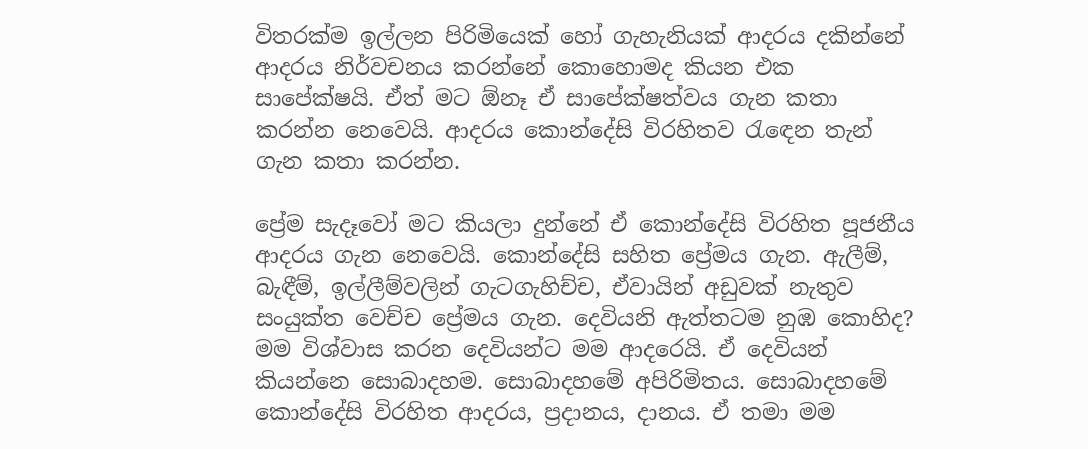විතරක්ම ඉල්ලන පිරිමියෙක් හෝ ගැහැනියක් ආදරය දකින්නේ ආදරය නිර්වචනය කරන්නේ කොහොමද කියන එක සාපේක්ෂයි. ඒත් මට ඕනෑ ඒ සාපේක්ෂත්වය ගැන කතා කරන්න නෙවෙයි. ආදරය කොන්දේසි විරහිතව රැඳෙන තැන් ගැන කතා කරන්න.

ප්‍රේම සැදෑවෝ මට කියලා දුන්නේ ඒ කොන්දේසි විරහිත පූජනීය ආදරය ගැන නෙවෙයි. කොන්දේසි සහිත ප්‍රේමය ගැන. ඇලීම්, බැඳීම්, ඉල්ලීම්වලින් ගැටගැහිච්ච, ඒවායින් අඩුවක් නැතුව සංයුක්ත වෙච්ච ප්‍රේමය ගැන. දෙවියනි ඇත්තටම නුඹ කොහිද? මම විශ්වාස කරන දෙවියන්ට මම ආදරෙයි. ඒ දෙවියන් කියන්නෙ සොබාදහම. සොබාදහමේ අපිරිමිතය. සොබාදහමේ කොන්දේසි විරහිත ආදරය, ප්‍රදානය, දානය. ඒ තමා මම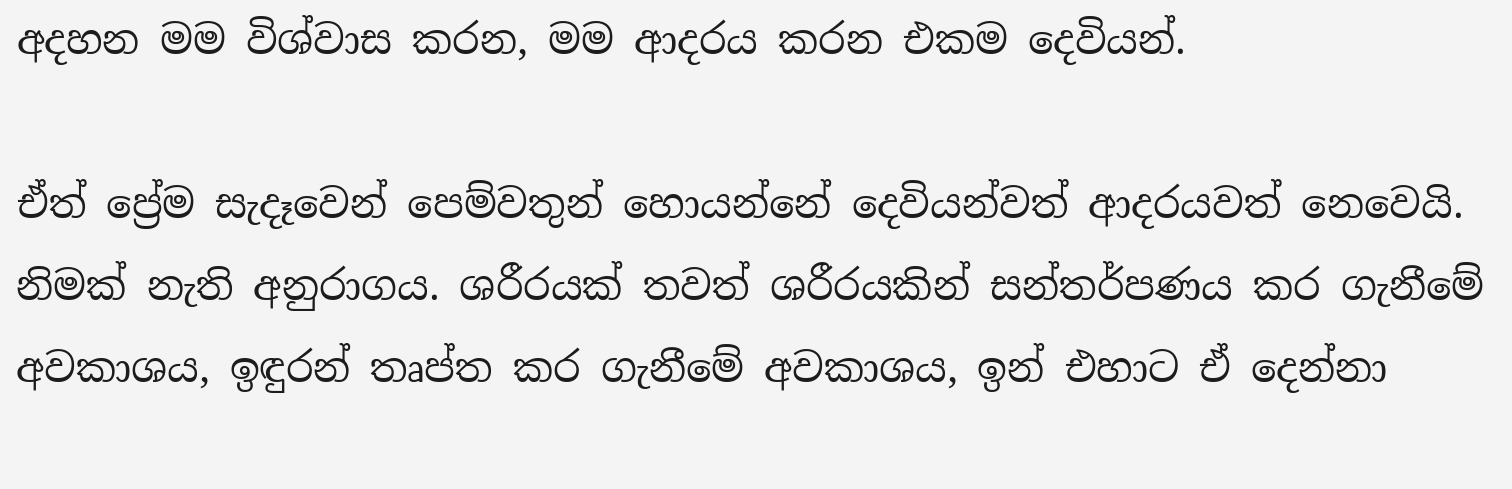අදහන මම විශ්වාස කරන, මම ආදරය කරන එකම දෙවියන්.

ඒත් ප්‍රේම සැදෑවෙන් පෙම්වතුන් හොයන්නේ දෙවියන්වත් ආදරයවත් නෙවෙයි. නිමක් නැති අනුරාගය. ශරීරයක් තවත් ශරීරයකින් සන්තර්පණය කර ගැනීමේ අවකාශය, ඉඳුරන් තෘප්ත කර ගැනීමේ අවකාශය, ඉන් එහාට ඒ දෙන්නා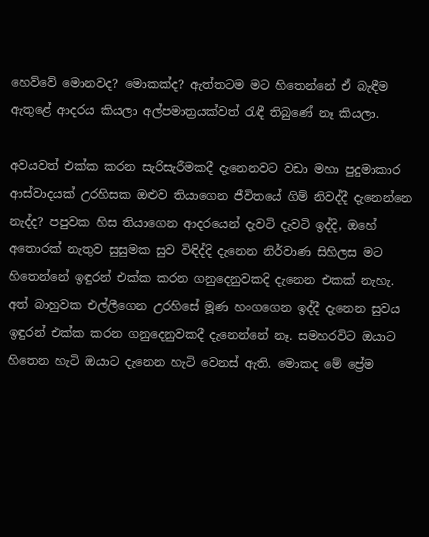හෙව්වේ මොනවද? මොකක්ද? ඇත්තටම මට හිතෙන්නේ ඒ බැඳීම ඇතුළේ ආදරය කියලා අල්පමාත්‍රයක්වත් රැඳී තිබුණේ නෑ කියලා.

අවයවත් එක්ක කරන සැරිසැරීමකදී දැනෙනවට වඩා මහා පුදුමාකාර ආස්වාදයක් උරහිසක ඔළුව තියාගෙන ජීවිතයේ ගිම් නිවද්දී දැනෙන්නෙ නැද්ද? පපුවක හිස තියාගෙන ආදරයෙන් දැවටි දැවටි ඉද්දි, ඔහේ අතොරක් නැතුව සුසුමක සුව විඳිද්දි දැනෙන නිර්වාණ සිහිලස මට හිතෙන්නේ ඉඳුරන් එක්ක කරන ගනුදෙනුවකදි දැනෙන එකක් නැහැ. අත් බාහුවක එල්ලීගෙන උරහිසේ මූණ හංගගෙන ඉද්දී දැනෙන සුවය ඉඳුරන් එක්ක කරන ගනුදෙනුවකදී දැනෙන්නේ නෑ. සමහරවිට ඔයාට හිතෙන හැටි ඔයාට දැනෙන හැටි වෙනස් ඇති. මොකද මේ ප්‍රේම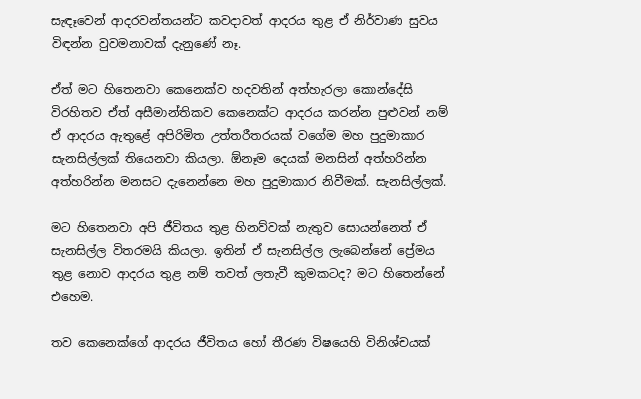සැඳෑවෙන් ආදරවන්තයන්ට කවදාවත් ආදරය තුළ ඒ නිර්වාණ සුවය විඳන්න වුවමනාවක් දැනුණේ නෑ.

ඒත් මට හිතෙනවා කෙනෙක්ව හදවතින් අත්හැරලා කොන්දේසි විරහිතව ඒත් අසීමාන්තිකව කෙනෙක්ට ආදරය කරන්න පුළුවන් නම් ඒ ආදරය ඇතුළේ අපිරිමිත උත්තරීතරයක් වගේම මහ පුදුමාකාර සැනසිල්ලක් තියෙනවා කියලා. ඕනෑම දෙයක් මනසින් අත්හරින්න අත්හරින්න මනසට දැනෙන්නෙ මහ පුදුමාකාර නිවීමක්. සැනසිල්ලක්.

මට හිතෙනවා අපි ජීවිතය තුළ හිනව්වක් නැතුව සොයන්නෙත් ඒ සැනසිල්ල විතරමයි කියලා. ඉතින් ඒ සැනසිල්ල ලැබෙන්නේ ප්‍රේමය තුළ නොව ආදරය තුළ නම් තවත් ලතැවී කුමකටද? මට හිතෙන්නේ එහෙම.

තව කෙනෙක්ගේ ආදරය ජීවිතය හෝ තීරණ විෂයෙහි විනිශ්චයක්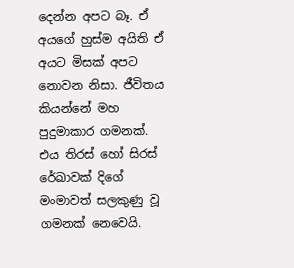දෙන්න අපට බෑ. ඒ අයගේ හුස්ම අයිති ඒ අයට මිසක් අපට නොවන නිසා. ජීවිතය කියන්නේ මහ පුදුමාකාර ගමනක්. එය තිරස් හෝ සිරස් රේඛාවක් දිගේ මංමාවත් සලකුණු වූ ගමනක් නෙවෙයි.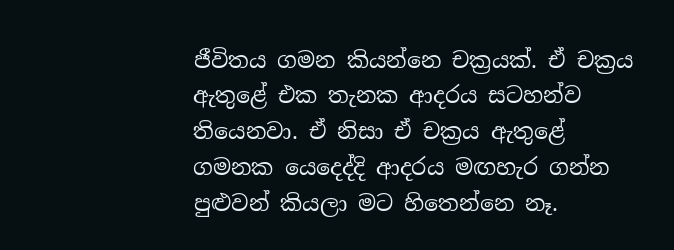ජීවිතය ගමන කියන්නෙ චක්‍රයක්. ඒ චක්‍රය ඇතුළේ එක තැනක ආදරය සටහන්ව තියෙනවා. ඒ නිසා ඒ චක්‍රය ඇතුළේ ගමනක යෙදෙද්දි ආදරය මඟහැර ගන්න පුළුවන් කියලා මට හිතෙන්නෙ නෑ.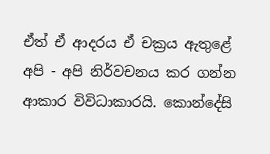ඒත් ඒ ආදරය ඒ චක්‍රය ඇතුළේ අපි - අපි නිර්වචනය කර ගන්න ආකාර විවිධාකාරයි. කොන්දේසි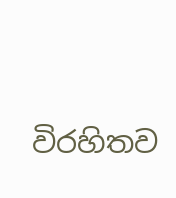විරහිතව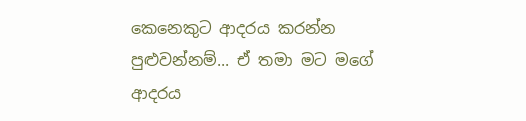කෙනෙකුට ආදරය කරන්න පුළුවන්නම්... ඒ තමා මට මගේ ආදරය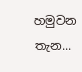හමුවන තැන...